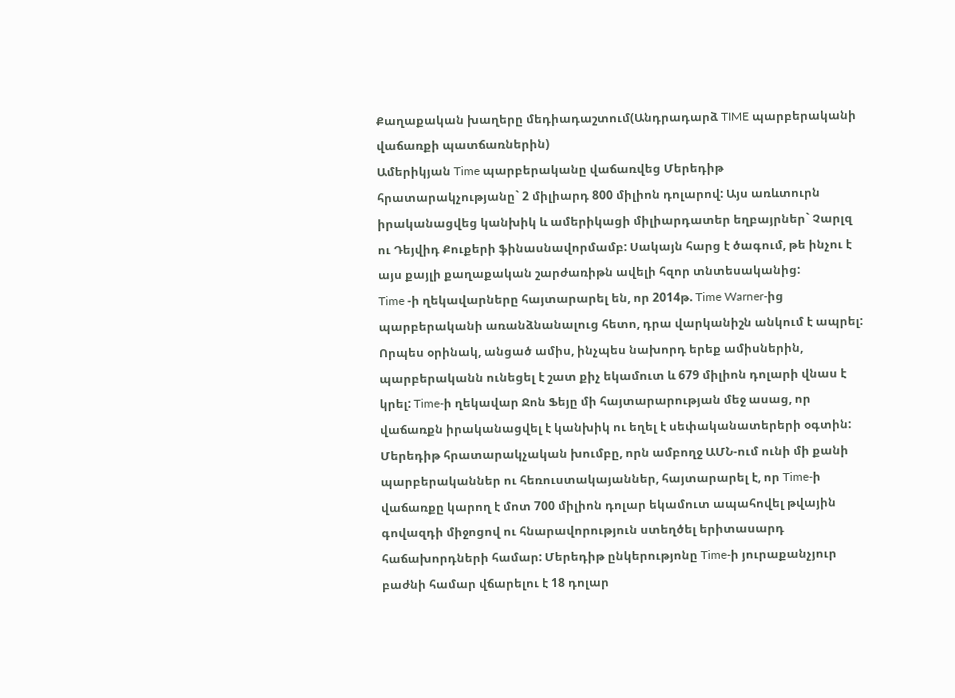Քաղաքական խաղերը մեդիադաշտում(Անդրադարձ TIME պարբերականի վաճառքի պատճառներին)
Ամերիկյան Time պարբերականը վաճառվեց Մերեդիթ հրատարակչությանը` 2 միլիարդ 800 միլիոն դոլարով: Այս առևտուրն իրականացվեց կանխիկ և ամերիկացի միլիարդատեր եղբայրներ` Չարլզ ու Դեյվիդ Քուքերի ֆինասնավորմամբ: Սակայն հարց է ծագում, թե ինչու է այս քայլի քաղաքական շարժառիթն ավելի հզոր տնտեսականից:
Time -ի ղեկավարները հայտարարել են, որ 2014թ. Time Warner-ից պարբերականի առանձնանալուց հետո, դրա վարկանիշն անկում է ապրել: Որպես օրինակ, անցած ամիս, ինչպես նախորդ երեք ամիսներին, պարբերականն ունեցել է շատ քիչ եկամուտ և 679 միլիոն դոլարի վնաս է կրել: Time-ի ղեկավար Ջոն Ֆեյը մի հայտարարության մեջ ասաց, որ վաճառքն իրականացվել է կանխիկ ու եղել է սեփականատերերի օգտին: Մերեդիթ հրատարակչական խումբը, որն ամբողջ ԱՄՆ-ում ունի մի քանի պարբերականներ ու հեռուստակայաններ, հայտարարել է, որ Time-ի վաճառքը կարող է մոտ 700 միլիոն դոլար եկամուտ ապահովել թվային գովազդի միջոցով ու հնարավորություն ստեղծել երիտասարդ հաճախորդների համար: Մերեդիթ ընկերությոնը Time-ի յուրաքանչյուր բաժնի համար վճարելու է 18 դոլար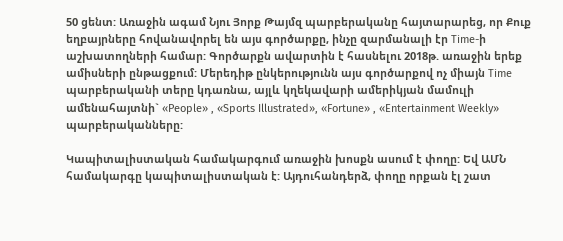50 ցենտ: Առաջին ագամ Նյու Յորք Թայմզ պարբերականը հայտարարեց, որ Քուք եղբայրները հովանավորել են այս գործարքը, ինչը զարմանալի էր Time-ի աշխատողների համար: Գործարքն ավարտին է հասնելու 2018թ. առաջին երեք ամիսների ընթացքում: Մերեդիթ ընկերությունն այս գործարքով ոչ միայն Time պարբերականի տերը կդառնա, այլև կղեկավարի ամերիկյան մամուլի ամենահայտնի` «People» , «Sports Illustrated», «Fortune» , «Entertainment Weekly» պարբերականները:

Կապիտալիստական համակարգում առաջին խոսքն ասում է փողը: Եվ ԱՄՆ համակարգը կապիտալիստական է: Այդուհանդերձ, փողը որքան էլ շատ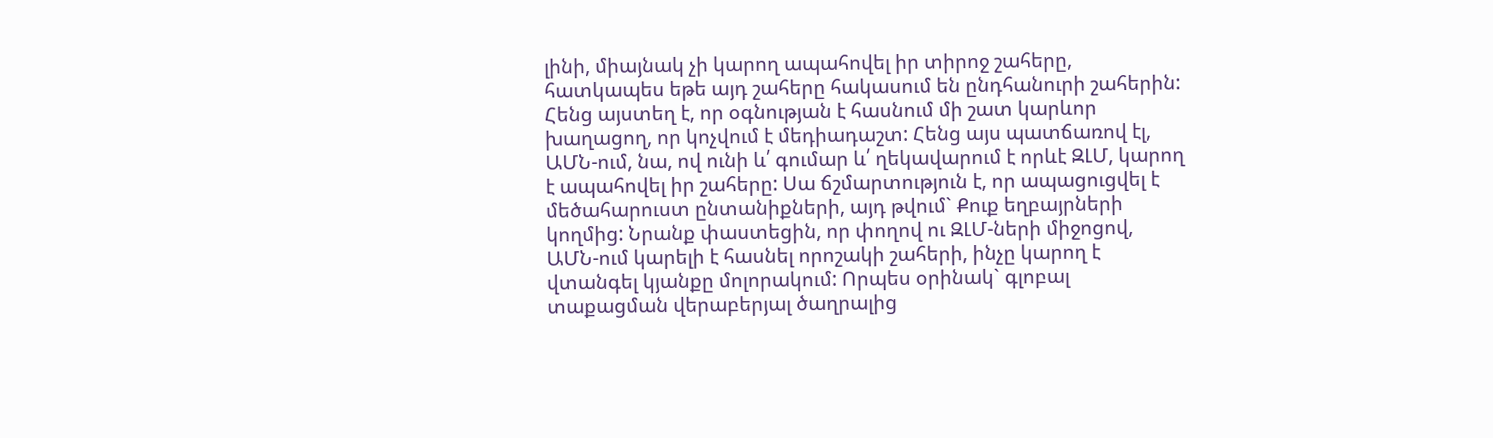լինի, միայնակ չի կարող ապահովել իր տիրոջ շահերը, հատկապես եթե այդ շահերը հակասում են ընդհանուրի շահերին: Հենց այստեղ է, որ օգնության է հասնում մի շատ կարևոր խաղացող, որ կոչվում է մեդիադաշտ: Հենց այս պատճառով էլ, ԱՄՆ-ում, նա, ով ունի և՛ գումար և՛ ղեկավարում է որևէ ԶԼՄ, կարող է ապահովել իր շահերը: Սա ճշմարտություն է, որ ապացուցվել է մեծահարուստ ընտանիքների, այդ թվում` Քուք եղբայրների կողմից: Նրանք փաստեցին, որ փողով ու ԶԼՄ-ների միջոցով, ԱՄՆ-ում կարելի է հասնել որոշակի շահերի, ինչը կարող է վտանգել կյանքը մոլորակում: Որպես օրինակ` գլոբալ տաքացման վերաբերյալ ծաղրալից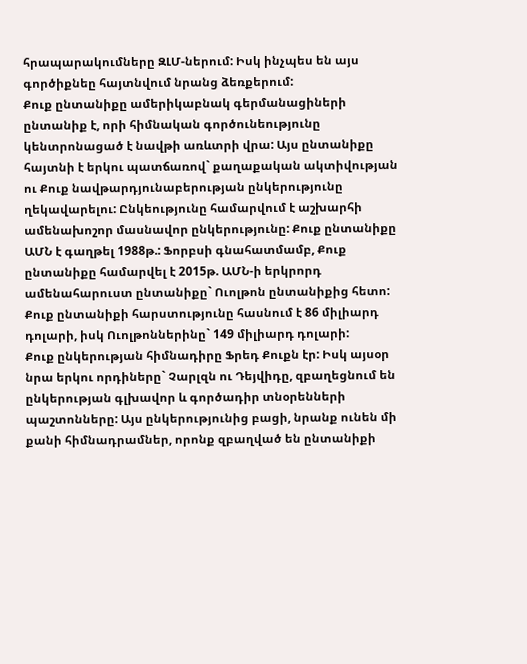հրապարակումները ԶԼՄ-ներում: Իսկ ինչպես են այս գործիքնեը հայտնվում նրանց ձեռքերում:
Քուք ընտանիքը ամերիկաբնակ գերմանացիների ընտանիք է, որի հիմնական գործունեությունը կենտրոնացած է նավթի առևտրի վրա: Այս ընտանիքը հայտնի է երկու պատճառով` քաղաքական ակտիվության ու Քուք նավթարդյունաբերության ընկերությունը ղեկավարելու: Ընկեությունը համարվում է աշխարհի ամենախոշոր մասնավոր ընկերությունը: Քուք ընտանիքը ԱՄՆ է գաղթել 1988թ.: Ֆորբսի գնահատմամբ, Քուք ընտանիքը համարվել է 2015թ. ԱՄՆ-ի երկրորդ ամենահարուստ ընտանիքը` Ուոլթոն ընտանիքից հետո: Քուք ընտանիքի հարստությունը հասնում է 86 միլիարդ դոլարի, իսկ Ուոլթոններինը` 149 միլիարդ դոլարի:
Քուք ընկերության հիմնադիրը Ֆրեդ Քուքն էր: Իսկ այսօր նրա երկու որդիները` Չարլզն ու Դեյվիդը, զբաղեցնում են ընկերության գլխավոր և գործադիր տնօրենների պաշտոնները: Այս ընկերությունից բացի, նրանք ունեն մի քանի հիմնադրամներ, որոնք զբաղված են ընտանիքի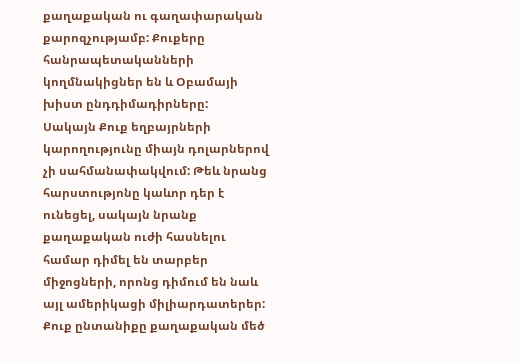քաղաքական ու գաղափարական քարոզչությամբ: Քուքերը հանրապետականների կողմնակիցներ են և Օբամայի խիստ ընդդիմադիրները:
Սակայն Քուք եղբայրների կարողությունը միայն դոլարներով չի սահմանափակվում: Թեև նրանց հարստությոնը կաևոր դեր է ունեցել, սակայն նրանք քաղաքական ուժի հասնելու համար դիմել են տարբեր միջոցների, որոնց դիմում են նաև այլ ամերիկացի միլիարդատերեր: Քուք ընտանիքը քաղաքական մեծ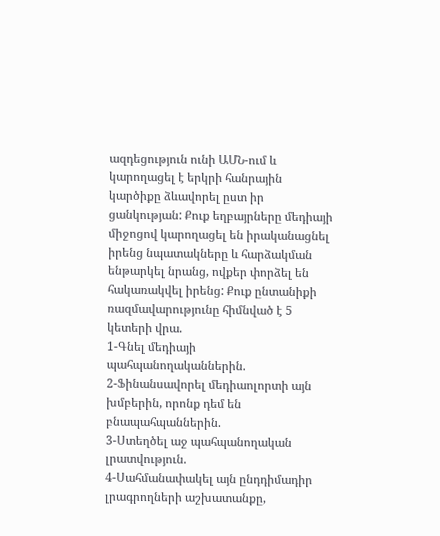ազդեցություն ունի ԱՄՆ-ում և կարողացել է երկրի հանրային կարծիքը ձևավորել ըստ իր ցանկության: Քուք եղբայրները մեդիայի միջոցով կարողացել են իրականացնել իրենց նպատակները և հարձակման ենթարկել նրանց, ովքեր փորձել են հակառակվել իրենց: Քուք ընտանիքի ռազմավարությունը հիմնված է 5 կետերի վրա.
1-Գնել մեդիայի պահպանողականներին.
2-Ֆինանսավորել մեդիաոլորտի այն խմբերին, որոնք դեմ են բնապահպաններին.
3-Ստեղծել աջ պահպանողական լրատվություն.
4-Սահմանափակել այն ընդդիմադիր լրագրողների աշխատանքը,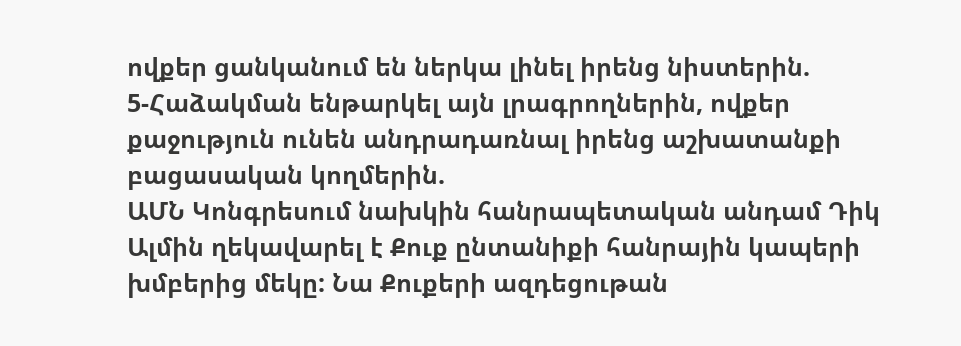ովքեր ցանկանում են ներկա լինել իրենց նիստերին.
5-Հաձակման ենթարկել այն լրագրողներին, ովքեր քաջություն ունեն անդրադառնալ իրենց աշխատանքի բացասական կողմերին.
ԱՄՆ Կոնգրեսում նախկին հանրապետական անդամ Դիկ Ալմին ղեկավարել է Քուք ընտանիքի հանրային կապերի խմբերից մեկը: Նա Քուքերի ազդեցութան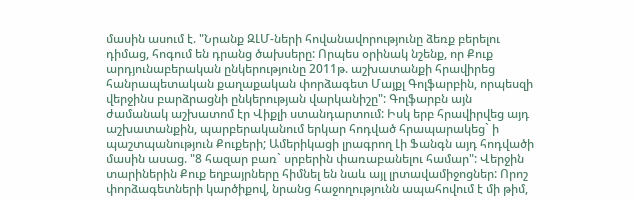մասին ասում է. "Նրանք ԶԼՄ-ների հովանավորությունը ձեռք բերելու դիմաց, հոգում են դրանց ծախսերը: Որպես օրինակ նշենք, որ Քուք արդյունաբերական ընկերությունը 2011թ. աշխատանքի հրավիրեց հանրապետական քաղաքական փորձագետ Մայքլ Գոլֆարբին, որպեսզի վերջինս բարձրացնի ընկերության վարկանիշը": Գոլֆարբն այն ժամանակ աշխատոմ էր Վիքլի ստանդարտում: Իսկ երբ հրավիրվեց այդ աշխատանքին, պարբերականում երկար հոդված հրապարակեց` ի պաշտպանություն Քուքերի; Ամերիկացի լրագրող Լի Ֆանգն այդ հոդվածի մասին ասաց. "8 հազար բառ` սրբերին փառաբանելու համար": Վերջին տարիներին Քուք եղբայրները հիմնել են նաև այլ լրտավամիջոցներ: Որոշ փորձագետների կարծիքով, նրանց հաջողությունն ապահովում է մի թիմ,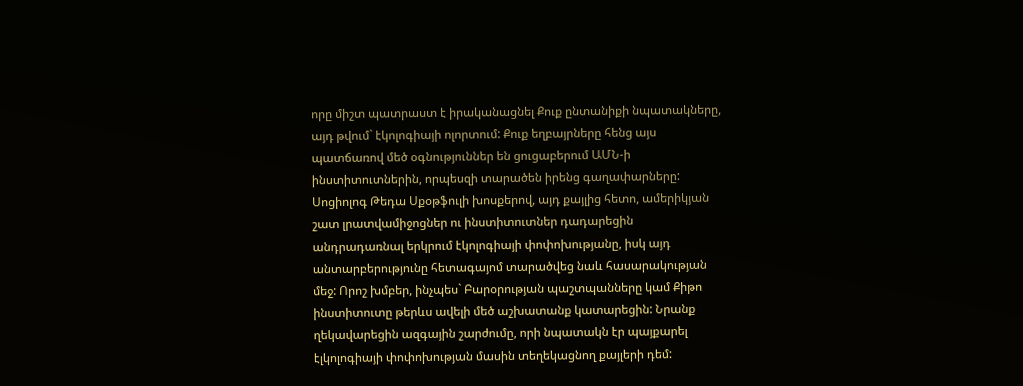որը միշտ պատրաստ է իրականացնել Քուք ընտանիքի նպատակները, այդ թվում` էկոլոգիայի ոլորտում: Քուք եղբայրները հենց այս պատճառով մեծ օգնություններ են ցուցաբերում ԱՄՆ-ի ինստիտուտներին, որպեսզի տարածեն իրենց գաղափարները: Սոցիոլոգ Թեդա Սքօթֆուլի խոսքերով, այդ քայլից հետո, ամերիկյան շատ լրատվամիջոցներ ու ինստիտուտներ դադարեցին անդրադառնալ երկրում էկոլոգիայի փոփոխությանը, իսկ այդ անտարբերությունը հետագայոմ տարածվեց նաև հասարակության մեջ: Որոշ խմբեր, ինչպես` Բարօրության պաշտպանները կամ Քիթո ինստիտուտը թերևս ավելի մեծ աշխատանք կատարեցին: Նրանք ղեկավարեցին ազգային շարժումը, որի նպատակն էր պայքարել էլկոլոգիայի փոփոխության մասին տեղեկացնող քայլերի դեմ: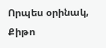Որպես օրինակ, Քիթո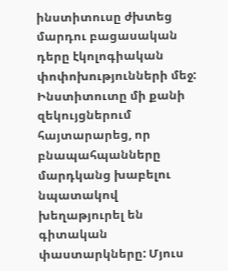ինստիտուսը ժխտեց մարդու բացասական դերը էկոլոգիական փոփոխությունների մեջ: Ինստիտուտը մի քանի զեկույցներում հայտարարեց, որ բնապահպանները մարդկանց խաբելու նպատակով խեղաթյուրել են գիտական փաստարկները: Մյուս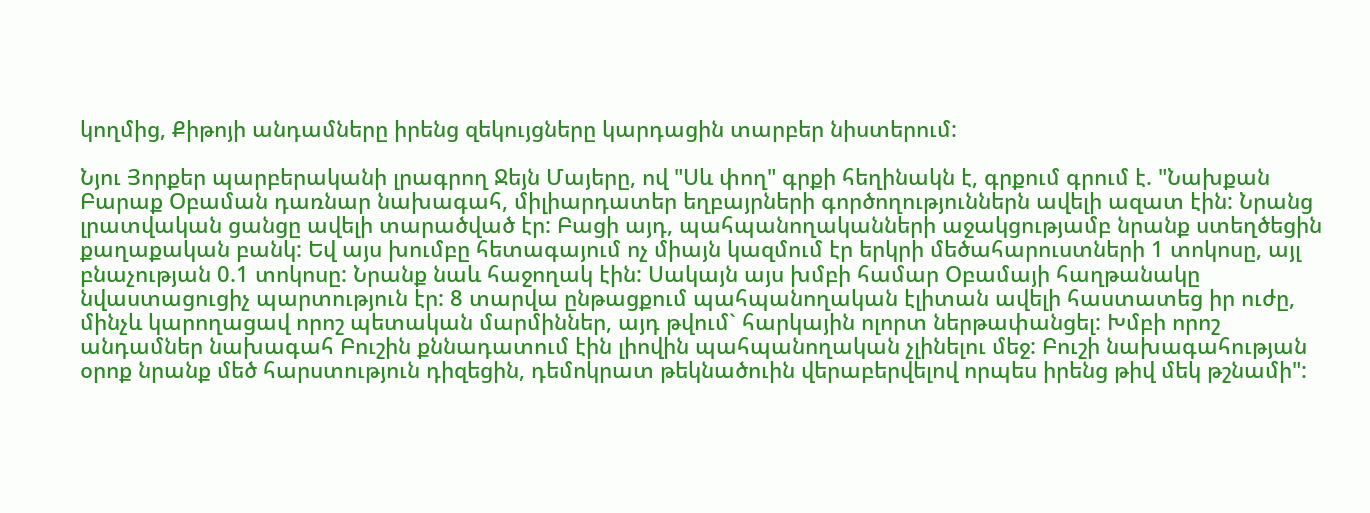կողմից, Քիթոյի անդամները իրենց զեկույցները կարդացին տարբեր նիստերում:

Նյու Յորքեր պարբերականի լրագրող Ջեյն Մայերը, ով "Սև փող" գրքի հեղինակն է, գրքում գրում է. "Նախքան Բարաք Օբաման դառնար նախագահ, միլիարդատեր եղբայրների գործողություններն ավելի ազատ էին: Նրանց լրատվական ցանցը ավելի տարածված էր: Բացի այդ, պահպանողականների աջակցությամբ նրանք ստեղծեցին քաղաքական բանկ: Եվ այս խումբը հետագայում ոչ միայն կազմում էր երկրի մեծահարուստների 1 տոկոսը, այլ բնաչության 0.1 տոկոսը: Նրանք նաև հաջողակ էին: Սակայն այս խմբի համար Օբամայի հաղթանակը նվաստացուցիչ պարտություն էր: 8 տարվա ընթացքում պահպանողական էլիտան ավելի հաստատեց իր ուժը, մինչև կարողացավ որոշ պետական մարմիններ, այդ թվում` հարկային ոլորտ ներթափանցել: Խմբի որոշ անդամներ նախագահ Բուշին քննադատում էին լիովին պահպանողական չլինելու մեջ: Բուշի նախագահության օրոք նրանք մեծ հարստություն դիզեցին, դեմոկրատ թեկնածուին վերաբերվելով որպես իրենց թիվ մեկ թշնամի":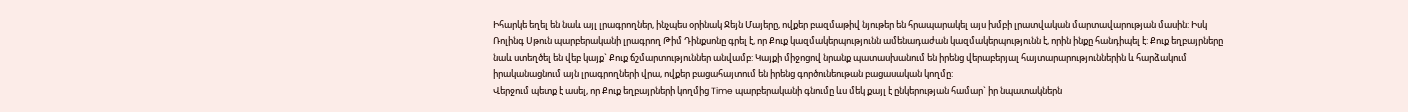Իհարկե եղել են նաև այլ լրագրողներ, ինչպես օրինակ Ջեյն Մայերը, ովքեր բազմաթիվ նյութեր են հրապարակել այս խմբի լրատվական մարտավարության մասին: Իսկ Ռոլինգ Սթուն պարբերականի լրագրող Թիմ Դինքսոնը գրել է, որ Քուք կազմակերպությունն ամենադաժան կազմակերպությունն է, որին ինքը հանդիպել է: Քուք եղբայրները նաև ստեղծել են վեբ կայք` Քուք ճշմարտություններ անվամբ: Կայքի միջոցով նրանք պատասխանում են իրենց վերաբերյալ հայտարարություններին և հարձակում իրականացնում այն լրագրողների վրա, ովքեր բացահայտում են իրենց գործունեութան բացասական կողմը:
Վերջում պետք է ասել, որ Քուք եղբայրների կողմից Time պարբերականի գնումը ևս մեկ քայլ է ընկերության համար` իր նպատակներն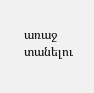առաջ տանելու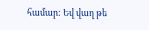համար: Եվ վաղ թե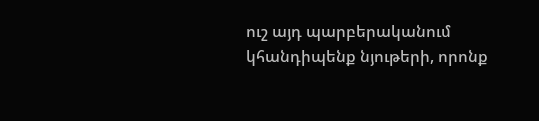ուշ այդ պարբերականում կհանդիպենք նյութերի, որոնք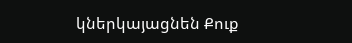կներկայացնեն Քուք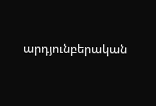արդյունբերական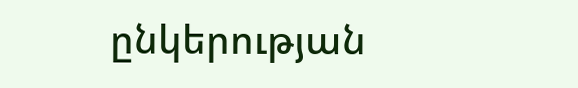ընկերության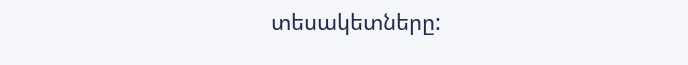տեսակետները: